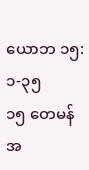ယောဘ ၁၅:၁-၃၅
၁၅ တေမန်အ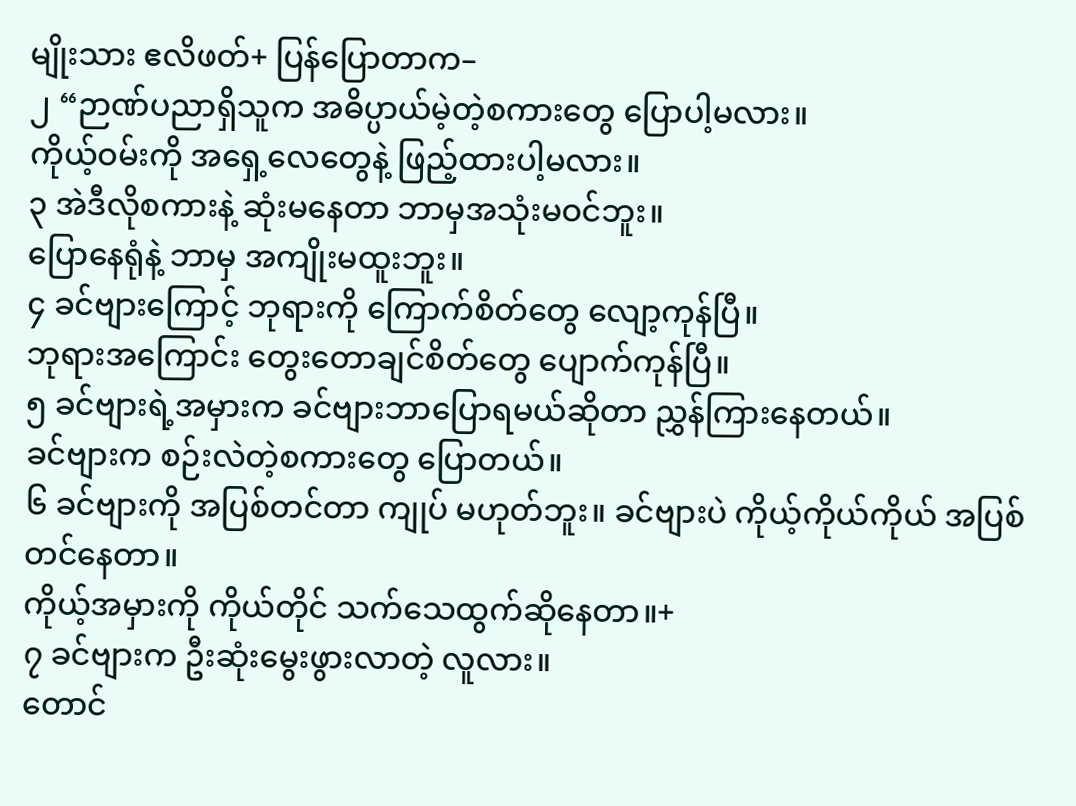မျိုးသား ဧလိဖတ်+ ပြန်ပြောတာက–
၂ “ဉာဏ်ပညာရှိသူက အဓိပ္ပာယ်မဲ့တဲ့စကားတွေ ပြောပါ့မလား။
ကိုယ့်ဝမ်းကို အရှေ့လေတွေနဲ့ ဖြည့်ထားပါ့မလား။
၃ အဲဒီလိုစကားနဲ့ ဆုံးမနေတာ ဘာမှအသုံးမဝင်ဘူး။
ပြောနေရုံနဲ့ ဘာမှ အကျိုးမထူးဘူး။
၄ ခင်ဗျားကြောင့် ဘုရားကို ကြောက်စိတ်တွေ လျော့ကုန်ပြီ။
ဘုရားအကြောင်း တွေးတောချင်စိတ်တွေ ပျောက်ကုန်ပြီ။
၅ ခင်ဗျားရဲ့အမှားက ခင်ဗျားဘာပြောရမယ်ဆိုတာ ညွှန်ကြားနေတယ်။
ခင်ဗျားက စဉ်းလဲတဲ့စကားတွေ ပြောတယ်။
၆ ခင်ဗျားကို အပြစ်တင်တာ ကျုပ် မဟုတ်ဘူး။ ခင်ဗျားပဲ ကိုယ့်ကိုယ်ကိုယ် အပြစ်တင်နေတာ။
ကိုယ့်အမှားကို ကိုယ်တိုင် သက်သေထွက်ဆိုနေတာ။+
၇ ခင်ဗျားက ဦးဆုံးမွေးဖွားလာတဲ့ လူလား။
တောင်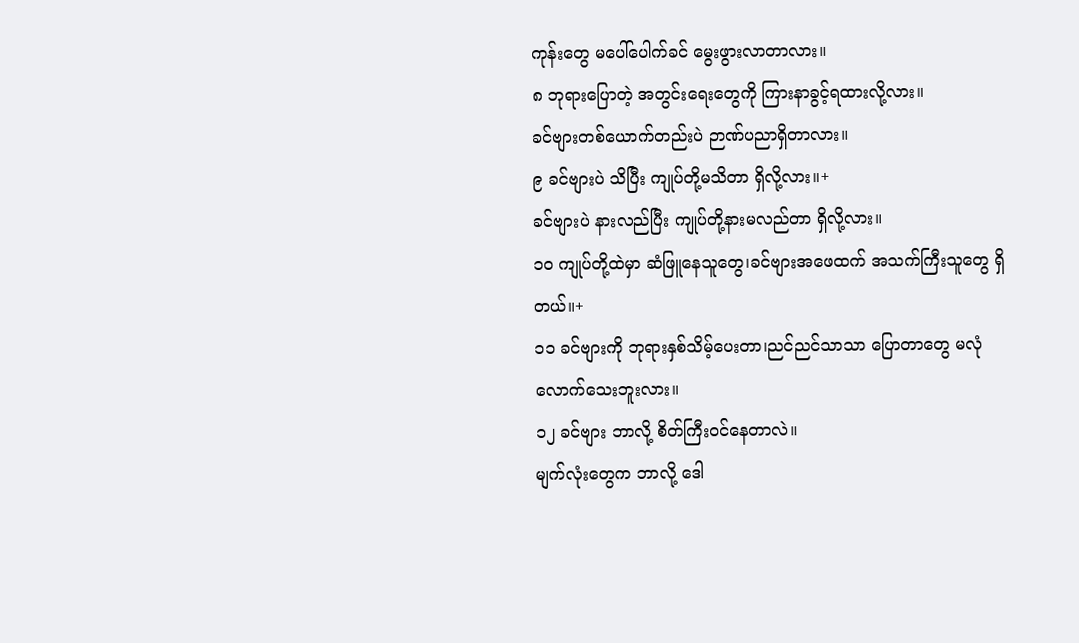ကုန်းတွေ မပေါ်ပေါက်ခင် မွေးဖွားလာတာလား။
၈ ဘုရားပြောတဲ့ အတွင်းရေးတွေကို ကြားနာခွင့်ရထားလို့လား။
ခင်ဗျားတစ်ယောက်တည်းပဲ ဉာဏ်ပညာရှိတာလား။
၉ ခင်ဗျားပဲ သိပြီး ကျုပ်တို့မသိတာ ရှိလို့လား။+
ခင်ဗျားပဲ နားလည်ပြီး ကျုပ်တို့နားမလည်တာ ရှိလို့လား။
၁၀ ကျုပ်တို့ထဲမှာ ဆံဖြူနေသူတွေ၊ခင်ဗျားအဖေထက် အသက်ကြီးသူတွေ ရှိတယ်။+
၁၁ ခင်ဗျားကို ဘုရားနှစ်သိမ့်ပေးတာ၊ညင်ညင်သာသာ ပြောတာတွေ မလုံလောက်သေးဘူးလား။
၁၂ ခင်ဗျား ဘာလို့ စိတ်ကြီးဝင်နေတာလဲ။
မျက်လုံးတွေက ဘာလို့ ဒေါ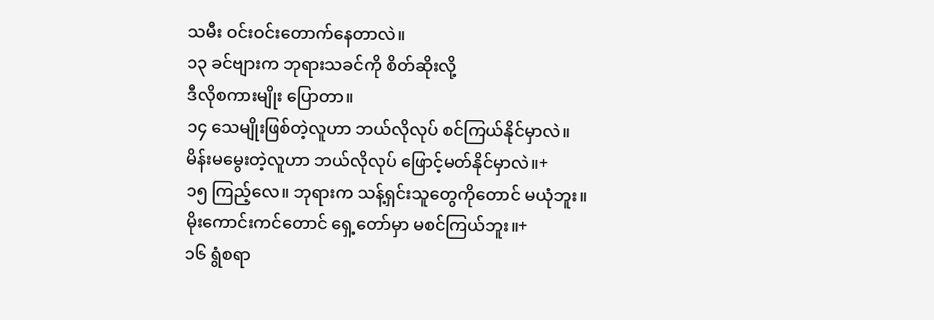သမီး ဝင်းဝင်းတောက်နေတာလဲ။
၁၃ ခင်ဗျားက ဘုရားသခင်ကို စိတ်ဆိုးလို့
ဒီလိုစကားမျိုး ပြောတာ။
၁၄ သေမျိုးဖြစ်တဲ့လူဟာ ဘယ်လိုလုပ် စင်ကြယ်နိုင်မှာလဲ။
မိန်းမမွေးတဲ့လူဟာ ဘယ်လိုလုပ် ဖြောင့်မတ်နိုင်မှာလဲ။+
၁၅ ကြည့်လေ။ ဘုရားက သန့်ရှင်းသူတွေကိုတောင် မယုံဘူး။
မိုးကောင်းကင်တောင် ရှေ့တော်မှာ မစင်ကြယ်ဘူး။+
၁၆ ရွံစရာ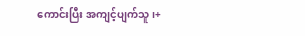ကောင်းပြီး အကျင့်ပျက်သူ၊+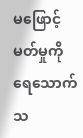မဖြောင့်မတ်မှုကို ရေသောက်သ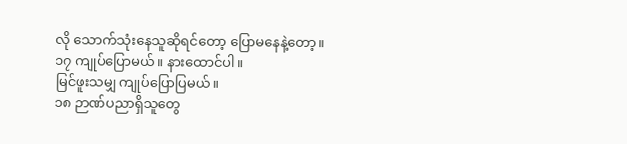လို သောက်သုံးနေသူဆိုရင်တော့ ပြောမနေနဲ့တော့။
၁၇ ကျုပ်ပြောမယ်။ နားထောင်ပါ။
မြင်ဖူးသမျှ ကျုပ်ပြောပြမယ်။
၁၈ ဉာဏ်ပညာရှိသူတွေ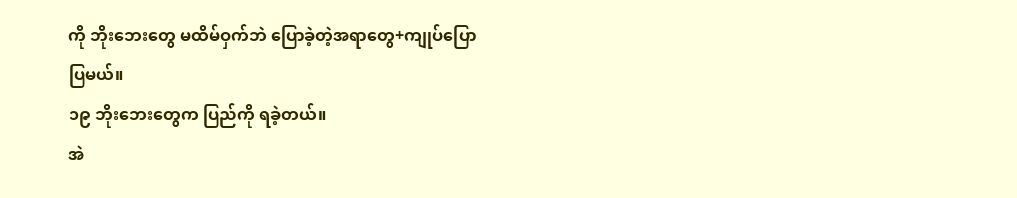ကို ဘိုးဘေးတွေ မထိမ်ဝှက်ဘဲ ပြောခဲ့တဲ့အရာတွေ+ကျုပ်ပြောပြမယ်။
၁၉ ဘိုးဘေးတွေက ပြည်ကို ရခဲ့တယ်။
အဲ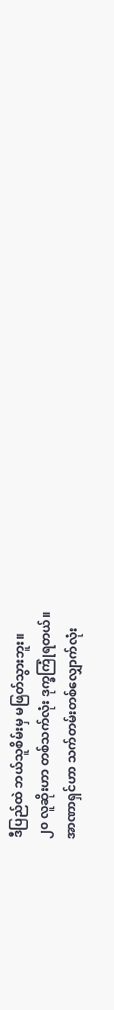ဒီပြည်ထဲ ဘယ်သူစိမ်းမှ မဖြတ်သွားဘူး။
၂၀ လူဆိုးဟာ တစ်သက်လုံး ဒုက္ခကြုံရတယ်။
အာဏာရှင်ဟာ သက်တမ်းတစ်လျှောက်လုံး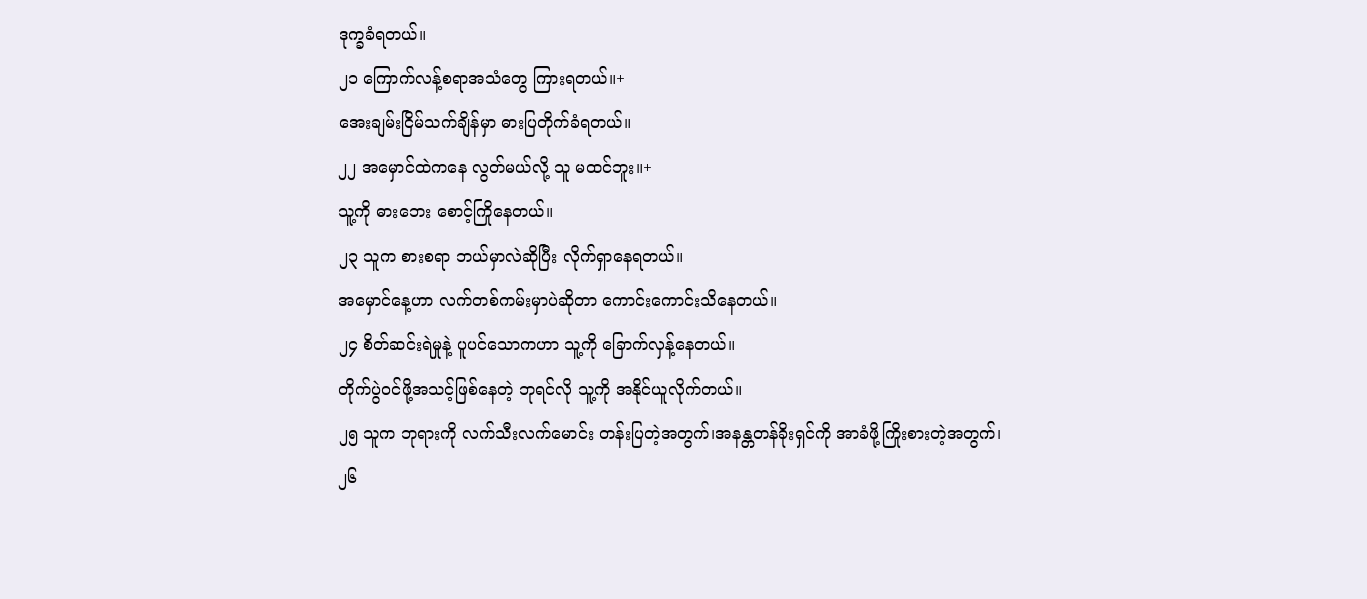ဒုက္ခခံရတယ်။
၂၁ ကြောက်လန့်စရာအသံတွေ ကြားရတယ်။+
အေးချမ်းငြိမ်သက်ချိန်မှာ ဓားပြတိုက်ခံရတယ်။
၂၂ အမှောင်ထဲကနေ လွတ်မယ်လို့ သူ မထင်ဘူး။+
သူ့ကို ဓားဘေး စောင့်ကြိုနေတယ်။
၂၃ သူက စားစရာ ဘယ်မှာလဲဆိုပြီး လိုက်ရှာနေရတယ်။
အမှောင်နေ့ဟာ လက်တစ်ကမ်းမှာပဲဆိုတာ ကောင်းကောင်းသိနေတယ်။
၂၄ စိတ်ဆင်းရဲမှုနဲ့ ပူပင်သောကဟာ သူ့ကို ခြောက်လှန့်နေတယ်။
တိုက်ပွဲဝင်ဖို့အသင့်ဖြစ်နေတဲ့ ဘုရင်လို သူ့ကို အနိုင်ယူလိုက်တယ်။
၂၅ သူက ဘုရားကို လက်သီးလက်မောင်း တန်းပြတဲ့အတွက်၊အနန္တတန်ခိုးရှင်ကို အာခံဖို့ကြိုးစားတဲ့အတွက်၊
၂၆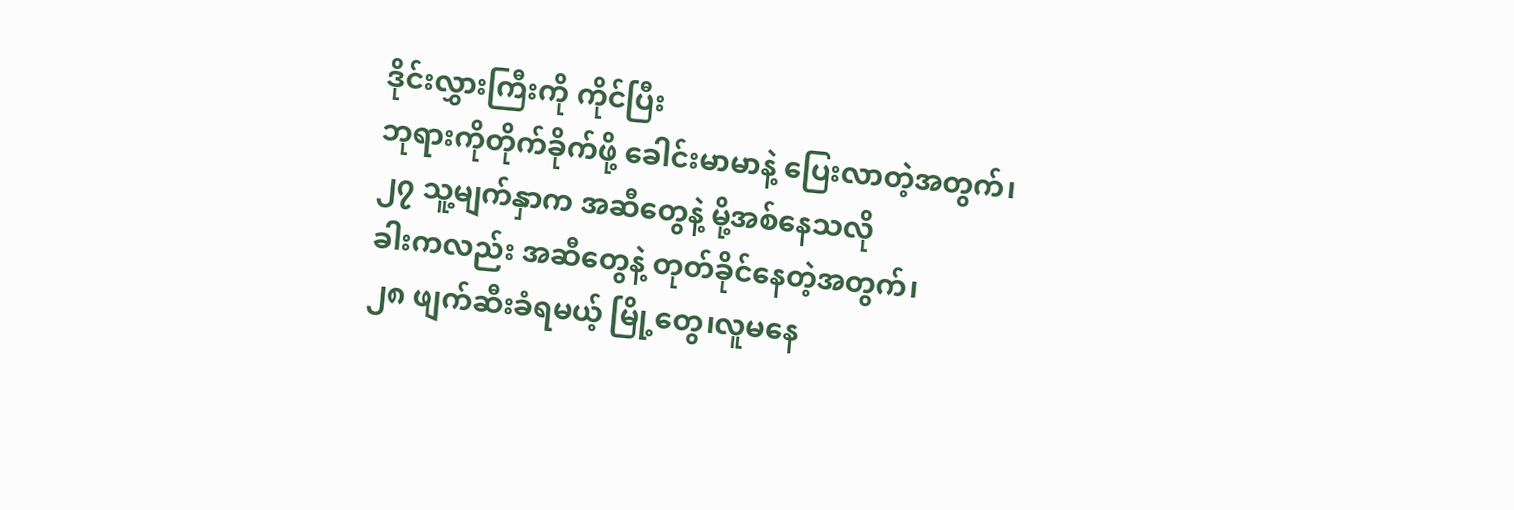ဒိုင်းလွှားကြီးကို ကိုင်ပြီး
ဘုရားကိုတိုက်ခိုက်ဖို့ ခေါင်းမာမာနဲ့ ပြေးလာတဲ့အတွက်၊
၂၇ သူ့မျက်နှာက အဆီတွေနဲ့ မို့အစ်နေသလို
ခါးကလည်း အဆီတွေနဲ့ တုတ်ခိုင်နေတဲ့အတွက်၊
၂၈ ဖျက်ဆီးခံရမယ့် မြို့တွေ၊လူမနေ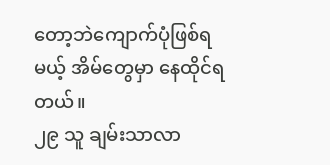တော့ဘဲကျောက်ပုံဖြစ်ရမယ့် အိမ်တွေမှာ နေထိုင်ရတယ်။
၂၉ သူ ချမ်းသာလာ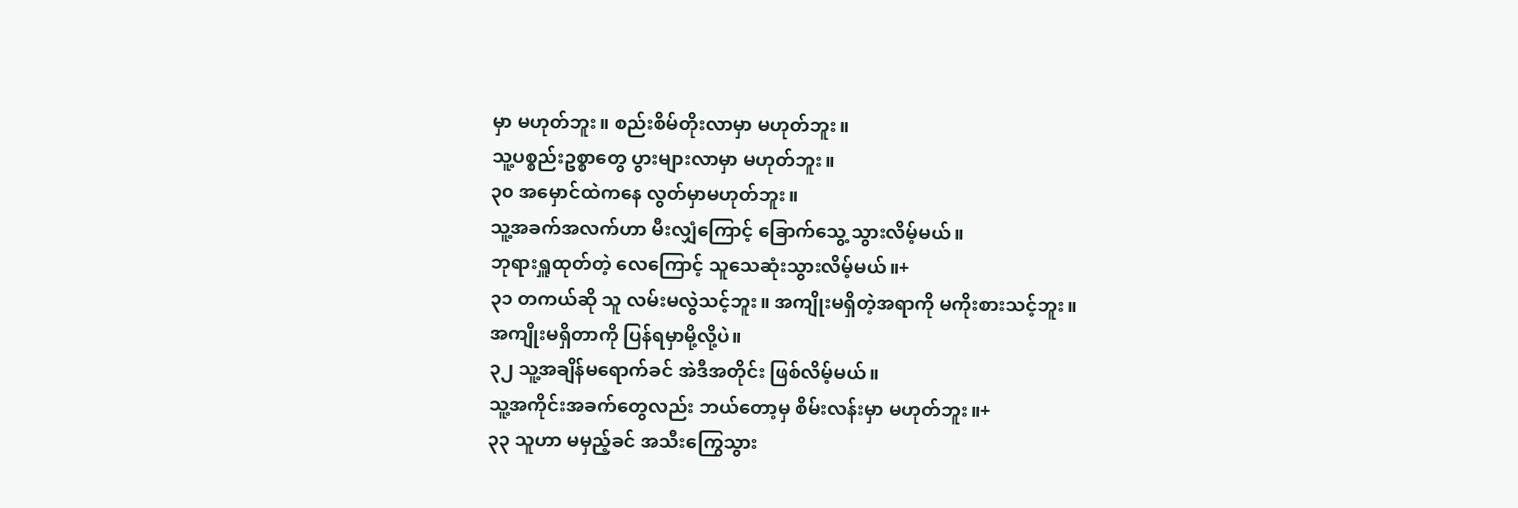မှာ မဟုတ်ဘူး။ စည်းစိမ်တိုးလာမှာ မဟုတ်ဘူး။
သူ့ပစ္စည်းဥစ္စာတွေ ပွားများလာမှာ မဟုတ်ဘူး။
၃၀ အမှောင်ထဲကနေ လွတ်မှာမဟုတ်ဘူး။
သူ့အခက်အလက်ဟာ မီးလျှံကြောင့် ခြောက်သွေ့ သွားလိမ့်မယ်။
ဘုရားရှူထုတ်တဲ့ လေကြောင့် သူသေဆုံးသွားလိမ့်မယ်။+
၃၁ တကယ်ဆို သူ လမ်းမလွဲသင့်ဘူး။ အကျိုးမရှိတဲ့အရာကို မကိုးစားသင့်ဘူး။
အကျိုးမရှိတာကို ပြန်ရမှာမို့လို့ပဲ။
၃၂ သူ့အချိန်မရောက်ခင် အဲဒီအတိုင်း ဖြစ်လိမ့်မယ်။
သူ့အကိုင်းအခက်တွေလည်း ဘယ်တော့မှ စိမ်းလန်းမှာ မဟုတ်ဘူး။+
၃၃ သူဟာ မမှည့်ခင် အသီးကြွေသွား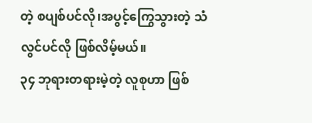တဲ့ စပျစ်ပင်လို၊အပွင့်ကြွေသွားတဲ့ သံလွင်ပင်လို ဖြစ်လိမ့်မယ်။
၃၄ ဘုရားတရားမဲ့တဲ့ လူစုဟာ ဖြစ်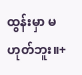ထွန်းမှာ မဟုတ်ဘူး။+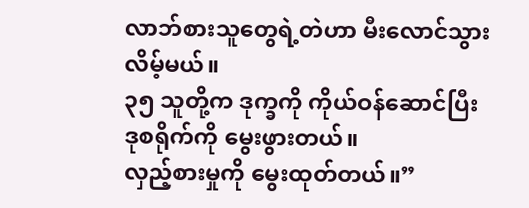လာဘ်စားသူတွေရဲ့တဲဟာ မီးလောင်သွားလိမ့်မယ်။
၃၅ သူတို့က ဒုက္ခကို ကိုယ်ဝန်ဆောင်ပြီး ဒုစရိုက်ကို မွေးဖွားတယ်။
လှည့်စားမှုကို မွေးထုတ်တယ်။”